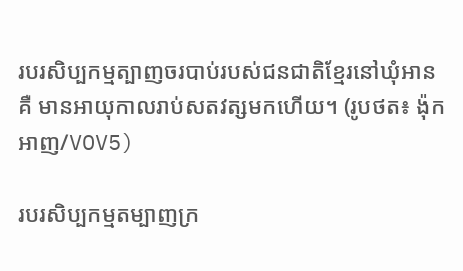របរសិប្បកម្មត្បាញចរបាប់របស់ជនជាតិខ្មែរនៅឃុំអានគឺ មានអាយុកាលរាប់សតវត្សមកហើយ។ (រូបថត៖ ង៉ុកអាញ/VOV5)

របរសិប្បកម្មតម្បាញក្រ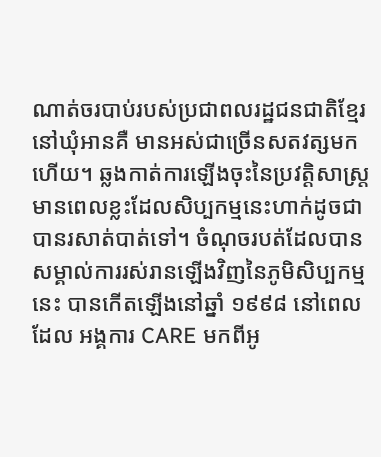ណាត់ចរបាប់របស់ប្រជាពលរដ្ឋជនជាតិខ្មែរនៅឃុំអានគឺ មានអស់ជាច្រើនសតវត្សមកហើយ។ ឆ្លងកាត់ការឡើងចុះនៃប្រវត្តិសាស្ត្រ មានពេលខ្លះដែលសិប្បកម្មនេះហាក់ដូចជាបានរសាត់បាត់ទៅ។ ចំណុចរបត់ដែលបានសម្គាល់ការរស់រានឡើងវិញនៃភូមិសិប្បកម្មនេះ បានកើតឡើងនៅឆ្នាំ ១៩៩៨ នៅពេលដែល អង្គការ CARE មកពីអូ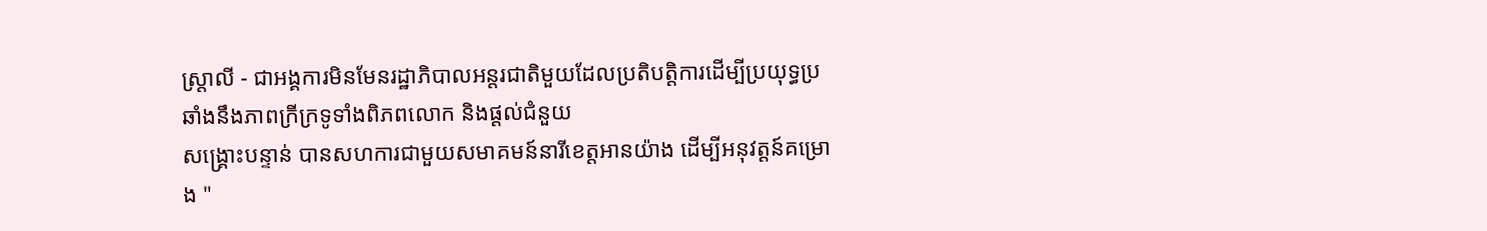ស្ត្រាលី - ជាអង្គការមិនមែនរដ្ឋាភិបាលអន្តរជាតិមួយដែលប្រតិបត្តិការដើម្បីប្រយុទ្ធប្រឆាំងនឹងភាពក្រីក្រទូទាំងពិភពលោក និងផ្តល់ជំនួយ
សង្គ្រោះបន្ទាន់ បានសហការជាមួយសមាគមន៍នារីខេត្តអានយ៉ាង ដើម្បីអនុវត្តន៍គម្រោង "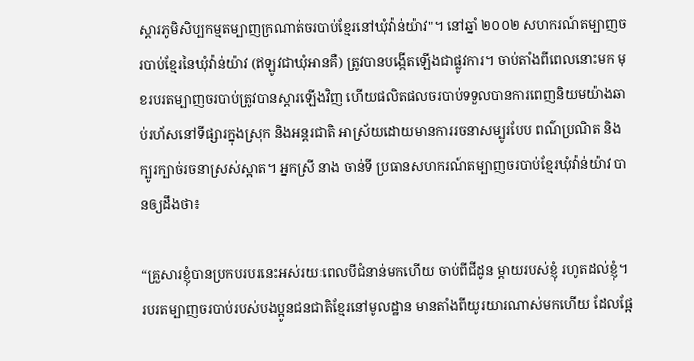ស្តារភូមិសិប្បកម្មតម្បាញក្រណាត់ចរបាប់ខ្មែរនៅឃុំវ៉ាន់យ៉ាវ"។ នៅឆ្នាំ ២០០២ សហករណ៍តម្បាញចរបាប់ខ្មែរនៃឃុំវ៉ាន់យ៉ាវ (ឥឡូវជាឃុំអានគឺ) ត្រូវបានបង្កើតឡើងជាផ្លូវការ។ ចាប់តាំងពីពេលនោះមក មុខរបរតម្បាញចរបាប់ត្រូវបានស្ដារឡើងវិញ ហើយផលិតផលចរបាប់ទទួលបានការពេញនិយមយ៉ាងឆាប់រហ័សនៅទីផ្សារក្នុងស្រុក និងអន្តរជាតិ អាស្រ័យដោយមានការរចនាសម្បូរបែប ពណ៌ប្រណិត និងក្បូរក្បាច់រចនាស្រស់ស្អាត។ អ្នកស្រី នាង ចាន់ទី ប្រធានសហករណ៍តម្បាញចរបាប់ខ្មែរឃុំវ៉ាន់យ៉ាវ បានឲ្យដឹងថា៖

“គ្រួសារខ្ញុំបានប្រកបរបរនេះអស់រយៈពេលបីជំនាន់មកហើយ ចាប់ពីជីដូន ម្តាយរបស់ខ្ញុំ រហូតដល់ខ្ញុំ។ របរតម្បាញចរបាប់របស់បងប្អូនជនជាតិខ្មែរនៅមូលដ្ឋាន មានតាំងពីយូរយារណាស់មកហើយ ដែលផ្អែ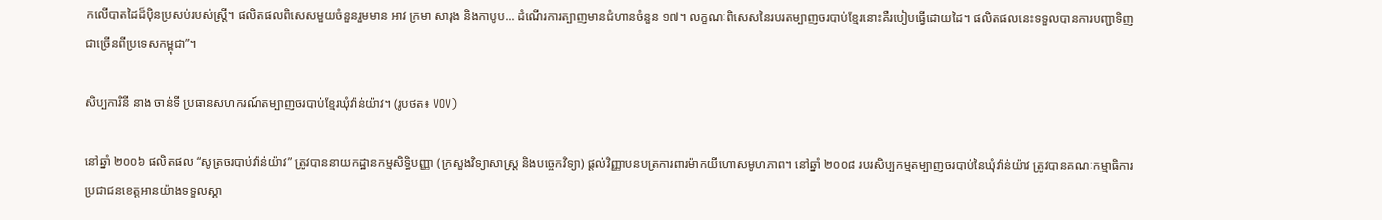កលើបាតដៃដ៏ប៉ិនប្រសប់របស់ស្ត្រី។ ផលិតផលពិសេសមួយចំនួនរួមមាន អាវ ក្រមា សារុង និងកាបូប... ដំណើរការត្បាញមានជំហានចំនួន ១៧។ លក្ខណៈពិសេសនៃរបរតម្បាញចរបាប់ខ្មែរនោះគឺរបៀបធ្វើដោយដៃ។ ផលិតផលនេះទទួលបានការបញ្ជាទិញជាច្រើនពីប្រទេសកម្ពុជា”។

សិប្បការិនី នាង ចាន់ទី ប្រធានសហករណ៍តម្បាញចរបាប់ខ្មែរឃុំវ៉ាន់យ៉ាវ។ (រូបថត៖ VOV)

នៅឆ្នាំ ២០០៦ ផលិតផល “សូត្រចរបាប់វ៉ាន់យ៉ាវ” ត្រូវបាននាយកដ្ឋានកម្មសិទ្ធិបញ្ញា (ក្រសួងវិទ្យាសាស្ត្រ និងបច្ចេកវិទ្យា) ផ្ដល់វិញ្ញាបនបត្រការពារម៉ាកយីហោសមូហភាព។ នៅឆ្នាំ ២០០៨ របរសិប្បកម្មតម្បាញចរបាប់នៃឃុំវ៉ាន់យ៉ាវ ត្រូវបានគណៈកម្មាធិការប្រជាជនខេត្តអានយ៉ាងទទួលស្គា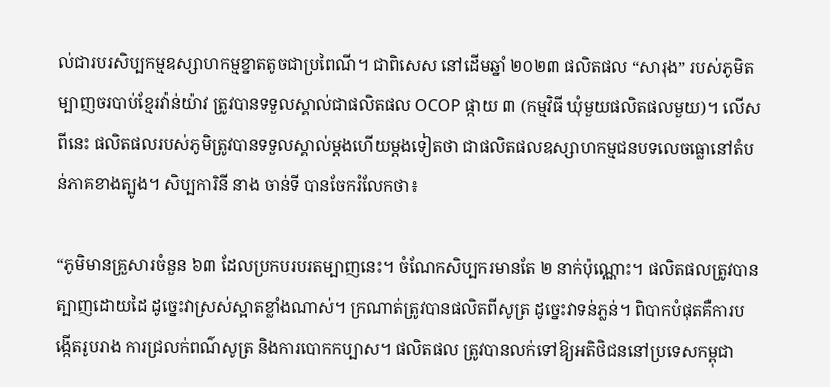ល់ជារបរសិប្បកម្មឧស្សាហកម្មខ្នាតតូចជាប្រពៃណី។ ជាពិសេស នៅដើមឆ្នាំ ២០២៣ ផលិតផល “សារុង” របស់ភូមិតម្បាញចរបាប់ខ្មែរវ៉ាន់យ៉ាវ ត្រូវបានទទួលស្គាល់ជាផលិតផល OCOP ផ្កាយ ៣ (កម្មវិធី ឃុំមួយផលិតផលមួយ)។ លើសពីនេះ ផលិតផលរបស់ភូមិត្រូវបានទទួលស្គាល់ម្ដងហើយម្ដងទៀតថា ជាផលិតផលឧស្សាហកម្មជនបទលេចធ្លោនៅតំបន់ភាគខាងត្បូង។ សិប្បការិនី នាង ចាន់ទី បានចែករំលែកថា៖

“ភូមិមានគ្រួសារចំនួន ៦៣ ដែលប្រកបរបរតម្បាញនេះ។ ចំណែកសិប្បករមានតែ ២ នាក់ប៉ុណ្ណោះ។ ផលិតផលត្រូវបានត្បាញដោយដៃ ដូច្នេះវាស្រស់ស្អាតខ្លាំងណាស់។ ក្រណាត់ត្រូវបានផលិតពីសូត្រ ដូច្នេះវាទន់ភ្លន់។ ពិបាកបំផុតគឺការបង្កើតរូបរាង ការជ្រលក់ពណ៌សូត្រ និងការបោកកប្បាស។ ផលិតផល ត្រូវបានលក់ទៅឱ្យអតិថិជននៅប្រទេសកម្ពុជា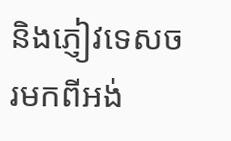និងភ្ញៀវទេសចរមកពីអង់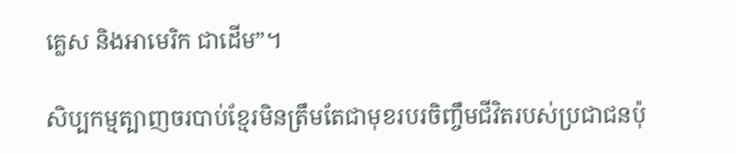គ្លេស និងអាមេរិក ជាដើម”។

សិប្បកម្មត្បាញចរបាប់ខ្មែរមិនត្រឹមតែជាមុខរបរចិញ្ចឹមជីវិតរបស់ប្រជាជនប៉ុ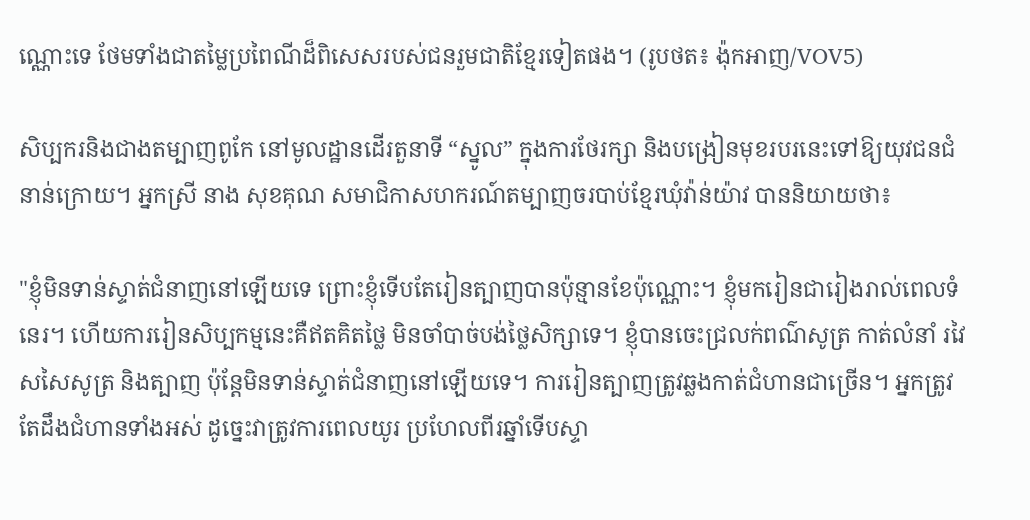ណ្ណោះទេ ថែមទាំងជាតម្លៃប្រពៃណីដ៏ពិសេសរបស់ជនរួមជាតិខ្មែរទៀតផង។ (រូបថត៖ ង៉ុកអាញ/VOV5)

សិប្បករនិងជាងតម្បាញពូកែ នៅមូលដ្ឋានដើរតួនាទី “ស្នូល” ក្នុងការថែរក្សា និងបង្រៀនមុខរបរនេះទៅឱ្យយុវជនជំនាន់ក្រោយ។ អ្នកស្រី នាង សុខគុណ សមាជិកាសហករណ៍តម្បាញចរបាប់ខ្មែរឃុំវ៉ាន់យ៉ាវ បាននិយាយថា៖

"ខ្ញុំមិនទាន់ស្ទាត់ជំនាញនៅឡើយទេ ព្រោះខ្ញុំទើបតែរៀនត្បាញបានប៉ុន្មានខែប៉ុណ្ណោះ។ ខ្ញុំមករៀនជារៀងរាល់ពេលទំនេរ។ ហើយការរៀនសិប្បកម្មនេះគឺឥតគិតថ្លៃ មិនចាំបាច់បង់ថ្លៃសិក្សាទេ។ ខ្ញុំបានចេះជ្រលក់ពណ៌សូត្រ កាត់លំនាំ រវៃសសៃសូត្រ និងត្បាញ ប៉ុន្តែមិនទាន់ស្ទាត់ជំនាញនៅឡើយទេ។ ការរៀនត្បាញត្រូវឆ្លងកាត់ជំហានជាច្រើន។ អ្នកត្រូវតែដឹងជំហានទាំងអស់ ដូច្នេះវាត្រូវការពេលយូរ ប្រហែលពីរឆ្នាំទើបស្ទា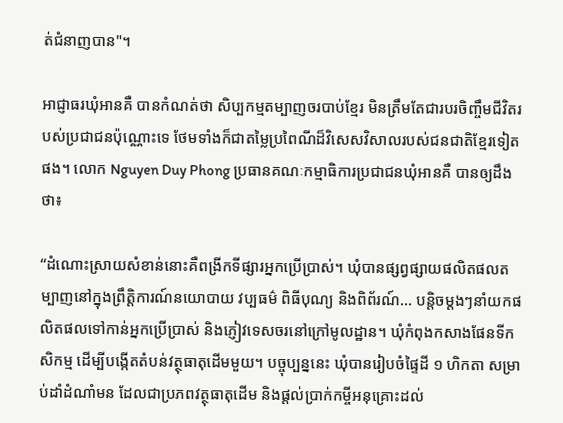ត់ជំនាញបាន"។

អាជ្ញាធរឃុំអានគឺ បានកំណត់ថា សិប្បកម្មតម្បាញចរបាប់ខ្មែរ មិនត្រឹមតែជារបរចិញ្ចឹមជីវិតរបស់ប្រជាជនប៉ុណ្ណោះទេ ថែមទាំងក៏ជាតម្លៃប្រពៃណីដ៏វិសេសវិសាលរបស់ជនជាតិខ្មែរទៀតផង។ លោក Nguyen Duy Phong ប្រធានគណៈកម្មាធិការប្រជាជនឃុំអានគឺ បានឲ្យដឹងថា៖

“ដំណោះស្រាយសំខាន់នោះគឺពង្រីកទីផ្សារអ្នកប្រើប្រាស់។ ឃុំបានផ្សព្វផ្សាយផលិតផលតម្បាញនៅក្នុងព្រឹត្តិការណ៍នយោបាយ វប្បធម៌ ពិធីបុណ្យ និងពិព័រណ៍... បន្តិចម្តងៗនាំយកផលិតផលទៅកាន់អ្នកប្រើប្រាស់ និងភ្ញៀវទេសចរនៅក្រៅមូលដ្ឋាន។ ឃុំកំពុងកសាងផែនទីកសិកម្ម ដើម្បីបង្កើតតំបន់វត្ថុធាតុដើមមួយ។ បច្ចុប្បន្ននេះ ឃុំបានរៀបចំផ្ទៃដី ១ ហិកតា សម្រាប់ដាំដំណាំមន ដែលជាប្រភពវត្ថុធាតុដើម និងផ្តល់ប្រាក់កម្ចីអនុគ្រោះដល់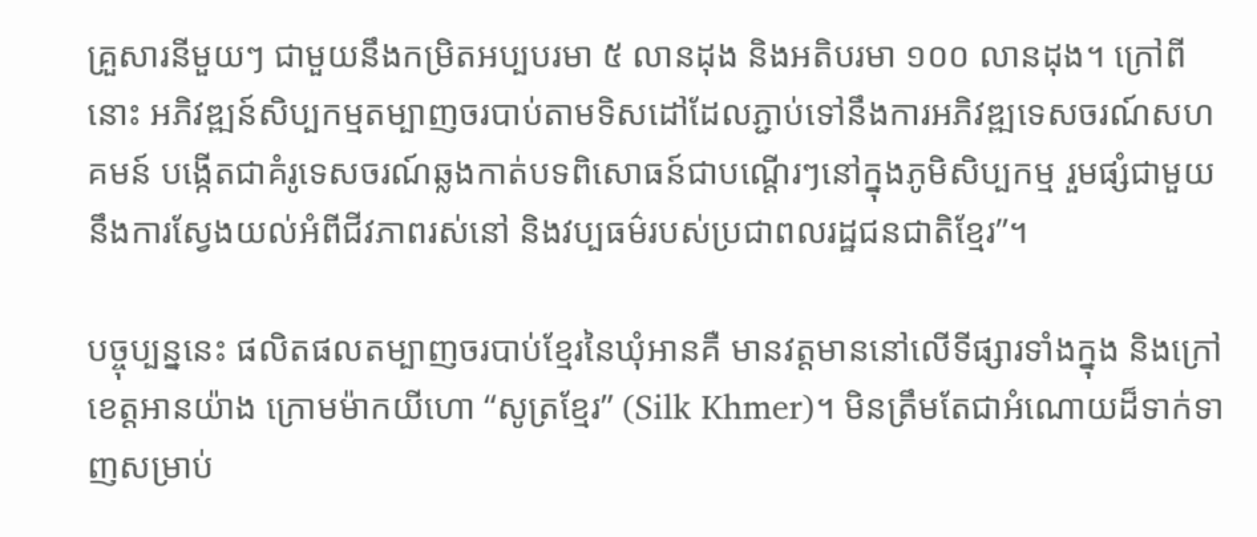គ្រួសារនីមួយៗ ជាមួយនឹងកម្រិតអប្បបរមា ៥ លានដុង និងអតិបរមា ១០០ លានដុង។ ក្រៅពីនោះ អភិវឌ្ឍន៍សិប្បកម្មតម្បាញចរបាប់តាមទិសដៅដែលភ្ជាប់ទៅនឹងការអភិវឌ្ឍទេសចរណ៍សហគមន៍ បង្កើតជាគំរូទេសចរណ៍ឆ្លងកាត់បទពិសោធន៍ជាបណ្ដើរៗនៅក្នុងភូមិសិប្បកម្ម រួមផ្សំជាមួយនឹងការស្វែងយល់អំពីជីវភាពរស់នៅ និងវប្បធម៌របស់ប្រជាពលរដ្ឋជនជាតិខ្មែរ”។

បច្ចុប្បន្ននេះ ផលិតផលតម្បាញចរបាប់ខ្មែរនៃឃុំអានគឺ មានវត្តមាននៅលើទីផ្សារទាំងក្នុង និងក្រៅខេត្តអានយ៉ាង ក្រោមម៉ាកយីហោ “សូត្រខ្មែរ” (Silk Khmer)។ មិនត្រឹមតែជាអំណោយដ៏ទាក់ទាញសម្រាប់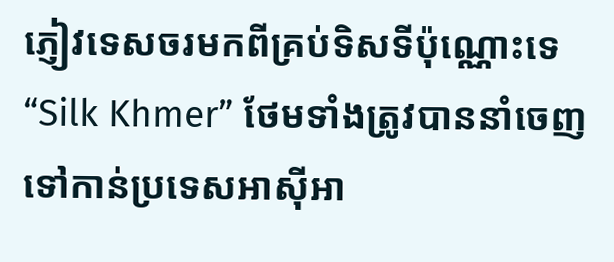ភ្ញៀវទេសចរមកពីគ្រប់ទិសទីប៉ុណ្ណោះទេ “Silk Khmer” ថែមទាំងត្រូវបាននាំចេញទៅកាន់ប្រទេសអាស៊ីអា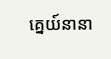គ្នេយ៍នានា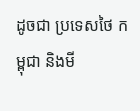ដូចជា ប្រទេសថៃ កម្ពុជា និងមី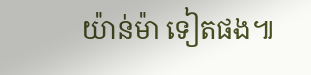យ៉ាន់ម៉ា ទៀតផង៕